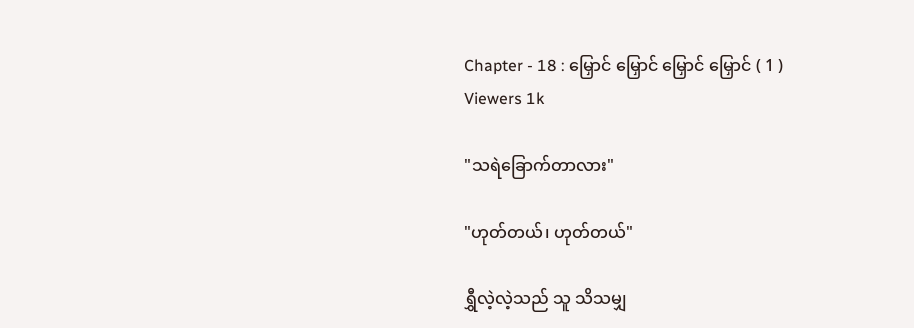Chapter - 18 : မြှောင် မြှောင် မြှောင် မြှောင် ( 1 )
Viewers 1k

"သရဲခြောက်တာလား"

"ဟုတ်တယ်၊ ဟုတ်တယ်"

ရွှီလဲ့လဲ့သည် သူ သိသမျှ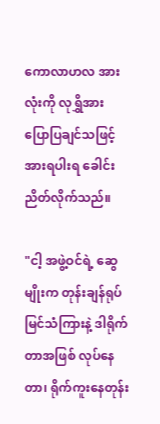ကောလာဟလ အားလုံးကို လုရွှိအား ပြောပြချင်သဖြင့် အားရပါးရ ခေါင်းညိတ်လိုက်သည်။

"ငါ့ အဖွဲ့ဝင်ရဲ့ ဆွေမျိုးက တုန်းချန်ရုပ်မြင်သံကြားနဲ့ ဒါရိုက်တာအဖြစ် လုပ်နေတာ၊ ရိုက်ကူးနေတုန်း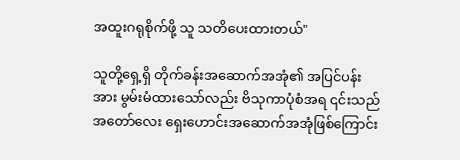အထူးဂရုစိုက်ဖို့ သူ သတိပေးထားတယ်"

သူတို့ရှေ့ရှိ တိုက်ခန်းအဆောက်အအုံ၏ အပြင်ပန်းအား မွမ်းမံထားသော်လည်း ဗိသုကာပုံစံအရ ၎င်းသည် အတော်လေး ရှေးဟောင်းအဆောက်အအုံဖြစ်ကြောင်း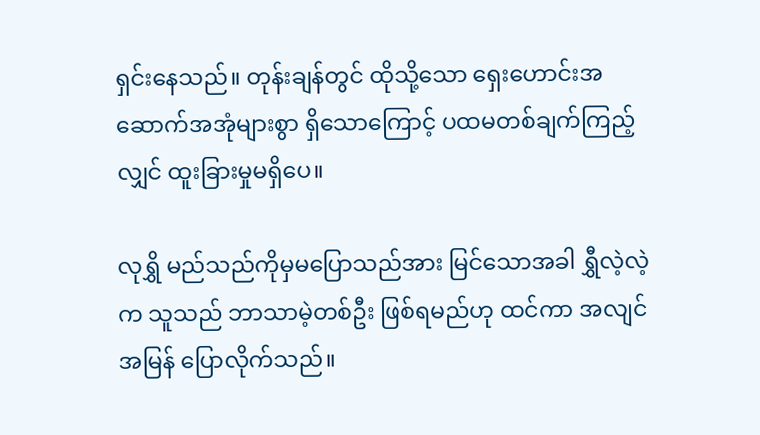ရှင်းနေသည်။ တုန်းချန်တွင် ထိုသို့သော ရှေးဟောင်းအဆောက်အအုံများစွာ ရှိသောကြောင့် ပထမတစ်ချက်ကြည့်လျှင် ထူးခြားမှုမရှိပေ။

လုရွှိ မည်သည်ကိုမှမပြောသည်အား မြင်သောအခါ ရွှီလဲ့လဲ့က သူသည် ဘာသာမဲ့တစ်ဦး ဖြစ်ရမည်ဟု ထင်ကာ အလျင်အမြန် ပြောလိုက်သည်။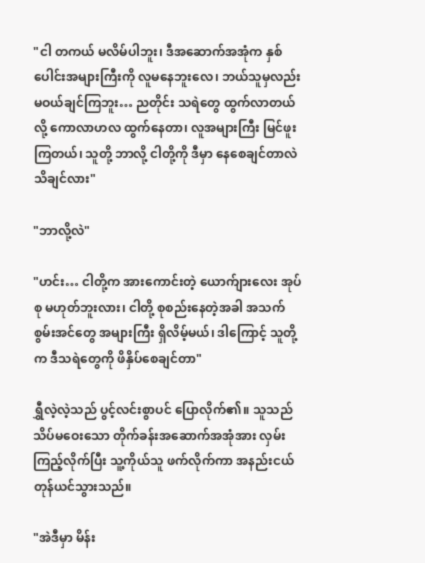"ငါ တကယ် မလိမ်ပါဘူး၊ ဒီအဆောက်အအုံက နှစ်ပေါင်းအများကြီးကို လူမနေဘူးလေ၊ ဘယ်သူမှလည်း မဝယ်ချင်ကြဘူး… ညတိုင်း သရဲတွေ ထွက်လာတယ်လို့ ကောလာဟလ ထွက်နေတာ၊ လူအများကြီး မြင်ဖူးကြတယ်၊ သူတို့ ဘာလို့ ငါတို့ကို ဒီမှာ နေစေချင်တာလဲ သိချင်လား"

"ဘာလို့လဲ"

"ဟင်း… ငါတို့က အားကောင်းတဲ့ ယောက်ျားလေး အုပ်စု မဟုတ်ဘူးလား၊ ငါတို့ စုစည်းနေတဲ့အခါ အသက်စွမ်းအင်တွေ အများကြီး ရှိလိမ့်မယ်၊ ဒါကြောင့် သူတို့က ဒီသရဲတွေကို ဖိနှိပ်စေချင်တာ"

ရွှီလဲ့လဲ့သည် ပွင့်လင်းစွာပင် ပြောလိုက်၏။ သူသည် သိပ်မဝေးသော တိုက်ခန်းအဆောက်အအုံအား လှမ်းကြည့်လိုက်ပြီး သူ့ကိုယ်သူ ဖက်လိုက်ကာ အနည်းငယ် တုန်ယင်သွားသည်။

"အဲဒီမှာ မိန်း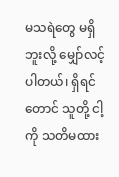မသရဲတွေ မရှိဘူးလို့ မျှော်လင့်ပါတယ်၊ ရှိရင်တောင် သူတို့ ငါ့ကို သတိမထား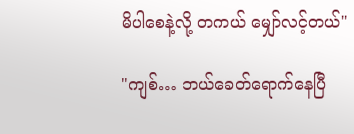မိပါစေနဲ့လို့ တကယ် မျှော်လင့်တယ်"

"ကျစ်… ဘယ်ခေတ်ရောက်နေပြီ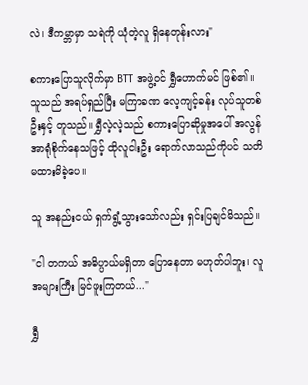လဲ၊ ဒီကမ္ဘာမှာ သရဲကို ယုံတဲ့လူ ရှိနေတုန်းလား"

စကားပြောသူလိုက်မှာ BTT အဖွဲ့ဝင် ရွှီဟောက်မင် ဖြစ်၏။ သူသည် အရပ်ရှည်ပြီး မကြာခဏ လေ့ကျင့်ခန်း လုပ်သူတစ်ဦးနှင့် တူသည်။ ရွှီလဲ့လဲ့သည် စကားပြောဆိုမှုအပေါ် အလွန်အာရုံစိုက်နေသဖြင့် ထိုလူငါးဦး ရောက်လာသည်ကိုပင် သတိမထားမိခဲ့ပေ။

သူ အနည်းငယ် ရှက်ရွံ့သွားသော်လည်း ရှင်းပြချင်မိသည်။

"ငါ တကယ် အဓိပ္ပာယ်မရှိတာ ပြောနေတာ မဟုတ်ပါဘူး၊ လူအများကြီး မြင်ဖူးကြတယ်..."

ရွှီ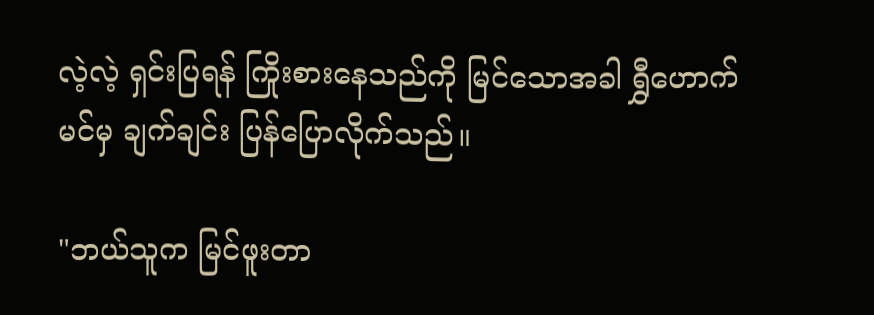လဲ့လဲ့ ရှင်းပြရန် ကြိုးစားနေသည်ကို မြင်သောအခါ ရွှီဟောက်မင်မှ ချက်ချင်း ပြန်ပြောလိုက်သည်။

"ဘယ်သူက မြင်ဖူးတာ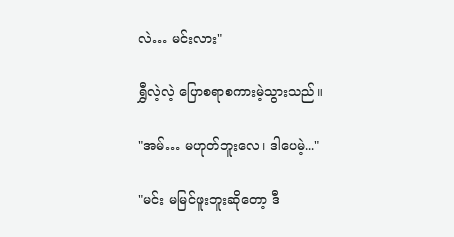လဲ… မင်းလား"

ရွှီလဲ့လဲ့ ပြောစရာစကားမဲ့သွားသည်။

"အမ်… မဟုတ်ဘူးလေ၊ ဒါပေမဲ့..."

"မင်း မမြင်ဖူးဘူးဆိုတော့ ဒီ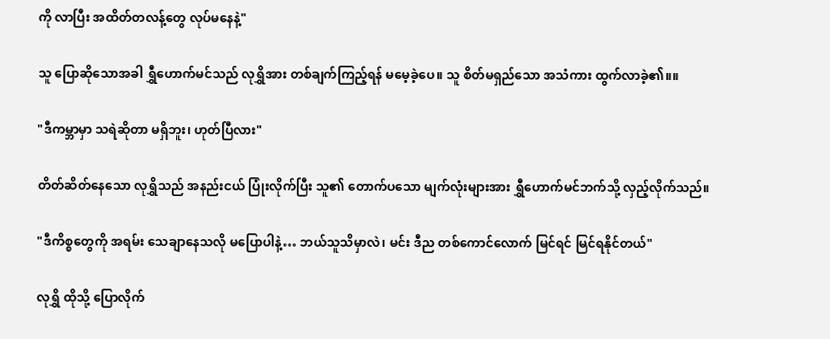ကို လာပြီး အထိတ်တလန့်တွေ လုပ်မနေနဲ့"

သူ ပြောဆိုသောအခါ ရွှီဟောက်မင်သည် လုရွှိအား တစ်ချက်ကြည့်ရန် မမေ့ခဲ့ပေ။ သူ စိတ်မရှည်သော အသံကား ထွက်လာခဲ့၏။။

"ဒီကမ္ဘာမှာ သရဲဆိုတာ မရှိဘူး၊ ဟုတ်ပြီလား"

တိတ်ဆိတ်နေသော လုရွှိသည် အနည်းငယ် ပြုံးလိုက်ပြီး သူ၏ တောက်ပသော မျက်လုံးများအား ရွှီဟောက်မင်ဘက်သို့ လှည့်လိုက်သည်။

"ဒီကိစ္စတွေကို အရမ်း သေချာနေသလို မပြောပါနဲ့… ဘယ်သူသိမှာလဲ၊ မင်း ဒီည တစ်ကောင်လောက် မြင်ရင် မြင်ရနိုင်တယ်"

လုရွှိ ထိုသို့ ပြောလိုက်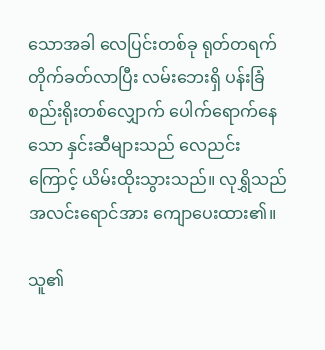သောအခါ လေပြင်းတစ်ခု ရုတ်တရက် တိုက်ခတ်လာပြီး လမ်းဘေးရှိ ပန်းခြံစည်းရိုးတစ်လျှောက် ပေါက်ရောက်နေသော နှင်းဆီများသည် လေညင်းကြောင့် ယိမ်းထိုးသွားသည်။ လုရွှိသည် အလင်းရောင်အား ကျောပေးထား၏။

သူ၏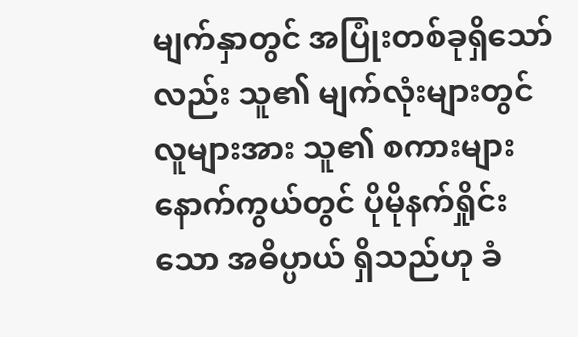မျက်နှာတွင် အပြုံးတစ်ခုရှိသော်လည်း သူ၏ မျက်လုံးများတွင် လူများအား သူ၏ စကားများနောက်ကွယ်တွင် ပိုမိုနက်ရှိုင်းသော အဓိပ္ပာယ် ရှိသည်ဟု ခံ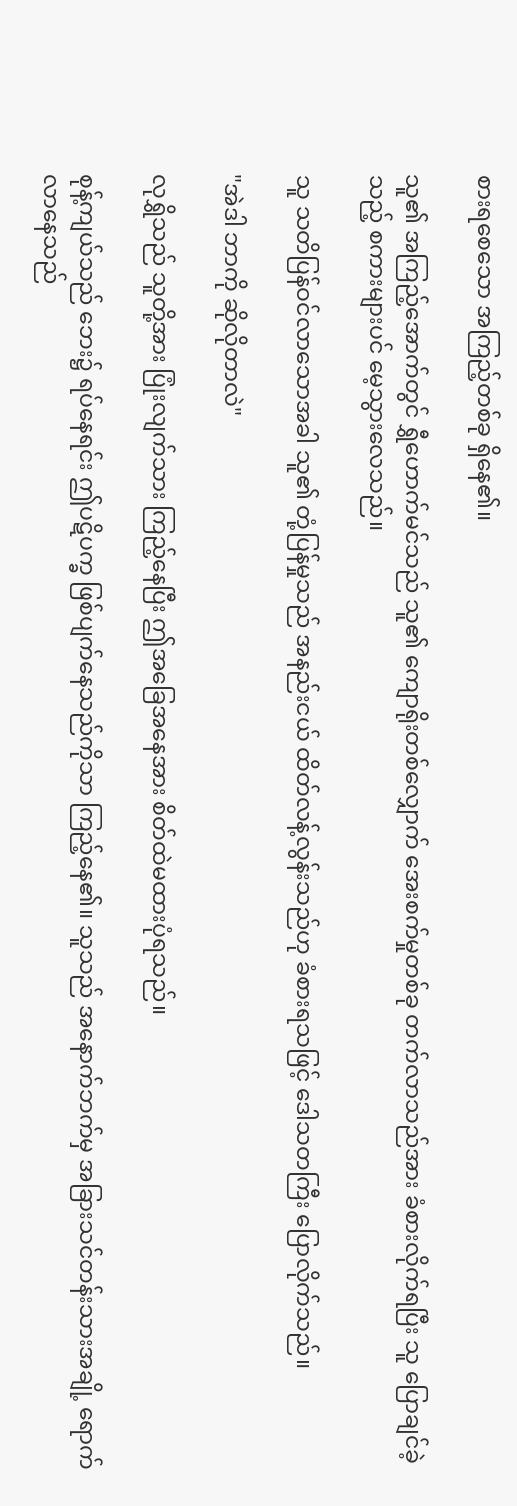စားရစေသော အကြည့်တစ်ခု ရှိနေ၏။

သူ၏ အကြည့်အောက်တွင် ရွှီဟောက်မင်သည် သူ၏ ကျောရိုးတစ်လျှောက် အေးစက်မှုတစ်ခု တက်လာသည်အား ခံစားလိုက်ရပြီး သူ ပြောချင်ခဲ့သည့် စကားများပင် မေ့သွားလေသည်။

သူ သတိပြန်ဝင်လာသောအခါ သူ၏ တုံ့ပြန်မှုသည် အနည်းငယ် ထိတ်လန့်လွန်းသည်ဟု ခံစားရသဖြင့် ဒေါသတကြီး ပြောလိုက်သည်။

"အဲဒါ ဘာကို ဆိုလိုတာလဲ"

လုရွှိသည် သူတို့အား ပြုံးလျက်သား ကြည့်နေပြီး ဤအခြေအနေအား စိတ်ထဲမထားပုံရသည်။

စုန့်ကျယ်သည် ဘေး၌ ရပ်နေရင်း ဤပဋိပက္ခ ဖြစ်ပျက်နေသည်ကိုသာ ကြည့်နေ၏။ သူသည် အနောက်ဘက်မှ အခြားသင်တန်းသားအချို့ ရောက်လာနေသည်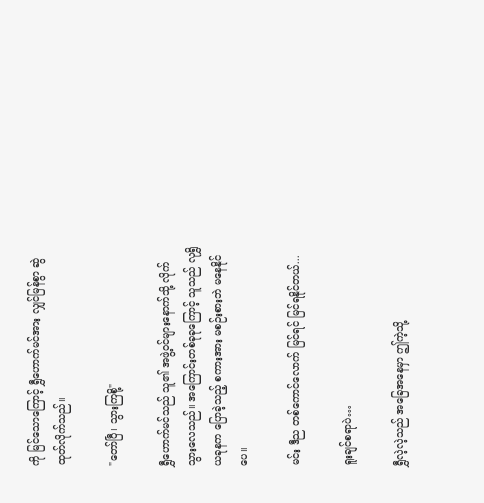ကို မြင်သောကြောင့် ရွှီဟောက်မင်အား လျှင်မြန်စွာ ဆွဲထုတ်လိုက်သည်။

"တော်ပြီ၊ သွားကြစို့"

ရွှီဟောက်မင်သည် သူ၏ အဖွဲ့ဝင်များနောက်သို့ လိုက်သွားလေသည်။ အကြောင်းတစ်ခုခုကြောင့် သူသည် လုရွှိ ယခုနက ပြောခဲ့သည့် စကားအား မစဉ်းစားဘဲ မနေနိုင်ပေ။

မင်း ဒီည တစ်ကောင်လောက် မြင်ရင် မြင်ရနိုင်တယ်...

ရူးချင်စရာပဲ…

ရွှီလဲ့လဲ့သည် အခြေအနေမှာ ဤကဲ့သို့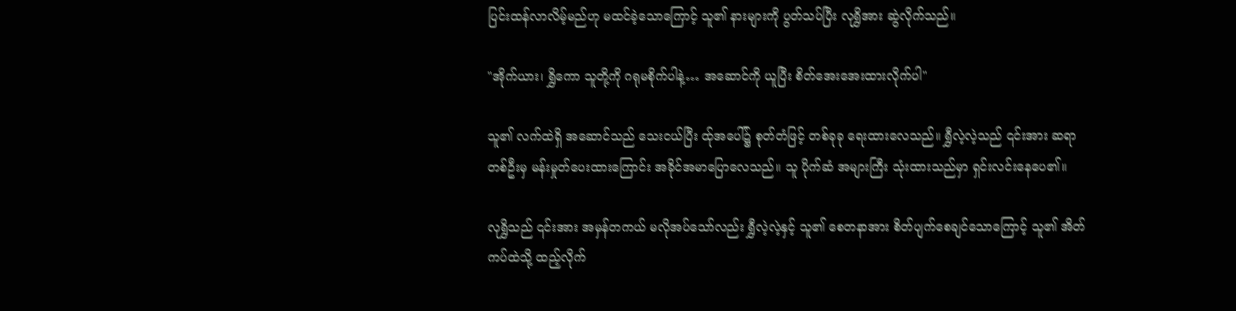ပြင်းထန်လာလိမ့်မည်ဟု မထင်ခဲ့သောကြောင့် သူ၏ နားများကို ပွတ်သပ်ပြီး လုရွှိအား ဆွဲလိုက်သည်။

"အိုက်ယား၊ ရွှိကော သူတို့ကို ဂရုမစိုက်ပါနဲ့… အဆောင်ကို ယူပြီး စိတ်အေးအေးထားလိုက်ပါ"

သူ၏ လက်ထဲရှိ အဆောင်သည် သေးငယ်ပြီး ထ်ုအပေါ်၌ စုတ်တံဖြင့် တစ်ခုခု ရေးထားလေသည်။ ရွှီလဲ့လဲ့သည် ၎င်းအား ဆရာတစ်ဦးမှ မန်းမှုတ်ပေးထားကြောင်း အခိုင်အမာပြောလေသည်။ သူ ပိုက်ဆံ အများကြီး သုံးထားသည်မှာ ရှင်းလင်းနေပေ၏။

လုရွှိသည် ၎င်းအား အမှန်တကယ် မလိုအပ်သော်လည်း ရွှီလဲ့လဲ့နှင့် သူ၏ စေတနာအား စိတ်ပျက်စေချင်သောကြောင့် သူ၏ အိတ်ကပ်ထဲသို့ ထည့်လိုက်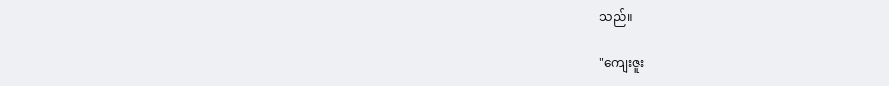သည်။

"ကျေးဇူး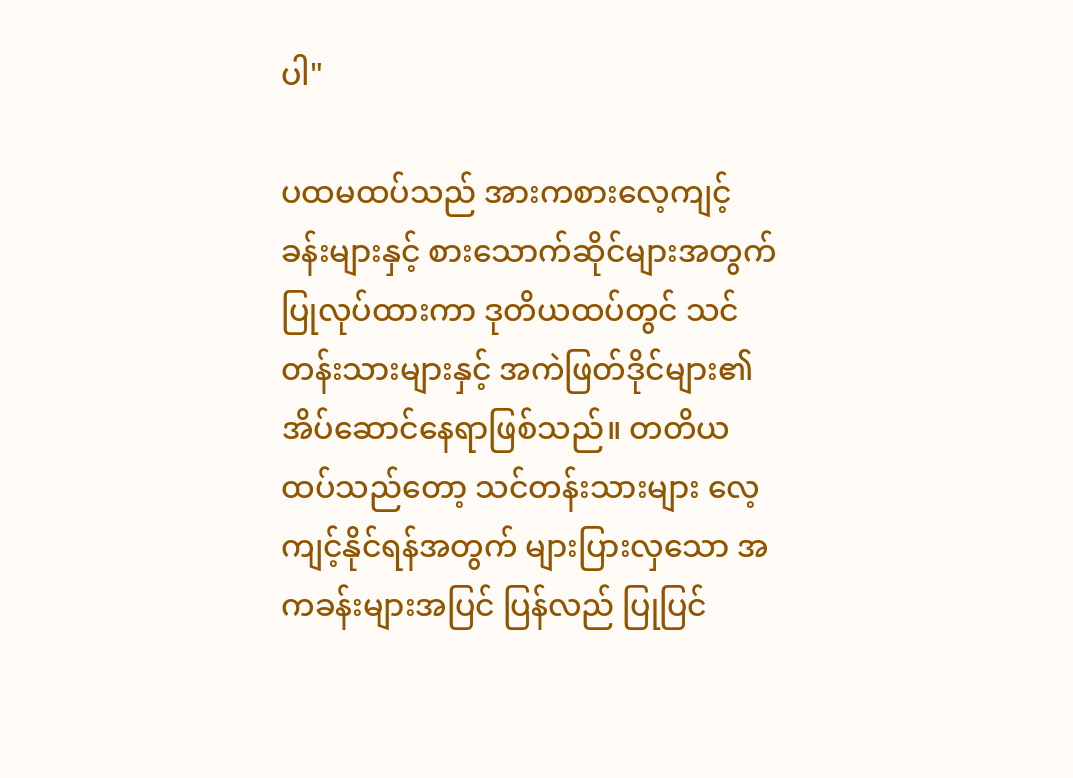ပါ"

ပထမထပ်သည် အားကစားလေ့ကျင့်ခန်းများနှင့် စားသောက်ဆိုင်များအတွက် ပြုလုပ်ထားကာ ဒုတိယထပ်တွင် သင်တန်းသားများနှင့် အကဲဖြတ်ဒိုင်များ၏ အိပ်ဆောင်နေရာဖြစ်သည်။ တတိယထပ်သည်တော့ သင်တန်းသားများ လေ့ကျင့်နိုင်ရန်အတွက် များပြားလှသော အကခန်းများအပြင် ပြန်လည် ပြုပြင်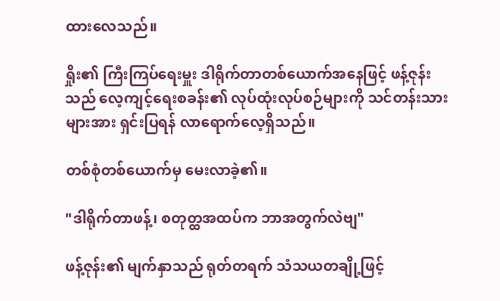ထားလေသည်။

ရှိုး၏ ကြီးကြပ်ရေးမှူး ဒါရိုက်တာတစ်ယောက်အနေဖြင့် ဖန့်ဇုန်းသည် လေ့ကျင့်ရေးစခန်း၏ လုပ်ထုံးလုပ်စဉ်များကို သင်တန်းသားများအား ရှင်းပြရန် လာရောက်လေ့ရှိသည်။

တစ်စုံတစ်ယောက်မှ မေးလာခဲ့၏။

"ဒါရိုက်တာဖန့်၊ စတုတ္ထအထပ်က ဘာအတွက်လဲဗျ"

ဖန့်ဇုန်း၏ မျက်နှာသည် ရုတ်တရက် သံသယတချို့ဖြင့်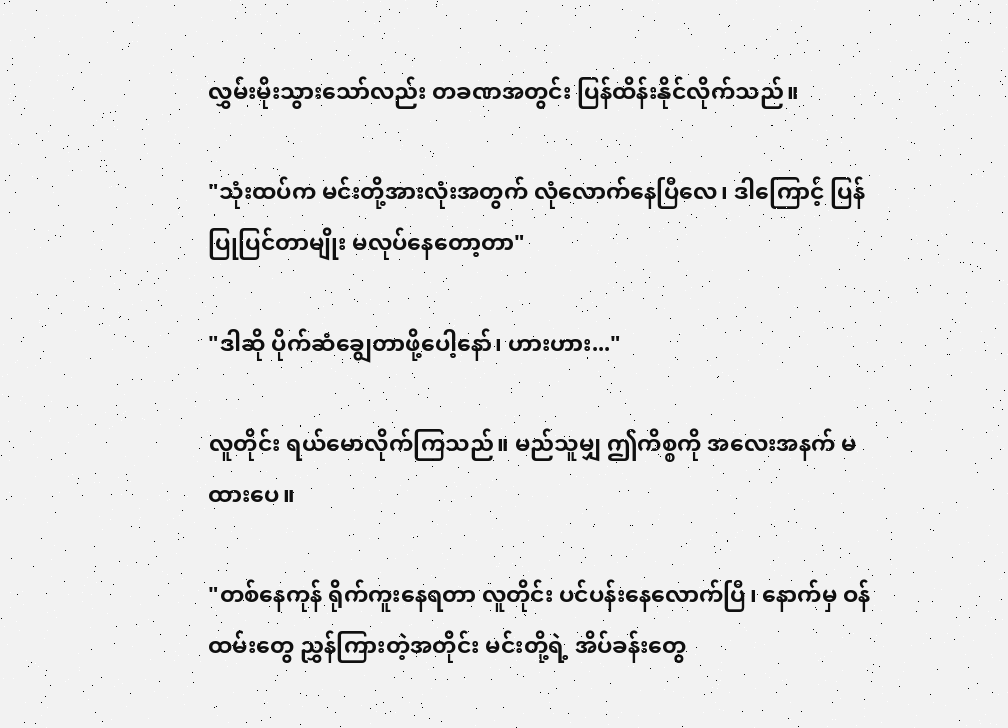လွှမ်းမိုးသွားသော်လည်း တခဏအတွင်း ပြန်ထိန်းနိုင်လိုက်သည်။

"သုံးထပ်က မင်းတို့အားလုံးအတွက် လုံလောက်နေပြီလေ၊ ဒါကြောင့် ပြန်ပြုပြင်တာမျိုး မလုပ်နေတော့တာ"

"ဒါဆို ပိုက်ဆံချွေတာ‌ဖို့ပေါ့နော်၊ ဟားဟား..."

လူတိုင်း ရယ်မောလိုက်ကြသည်။ မည်သူမျှ ဤကိစ္စကို အလေးအနက် မထားပေ။

"တစ်နေကုန် ရိုက်ကူးနေရတာ လူတိုင်း ပင်ပန်းနေလောက်ပြီ၊ နောက်မှ ဝန်ထမ်းတွေ ညွှန်ကြားတဲ့အတိုင်း မင်းတို့ရဲ့ အိပ်ခန်းတွေ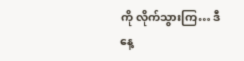ကို လိုက်သွားကြ… ဒီနေ့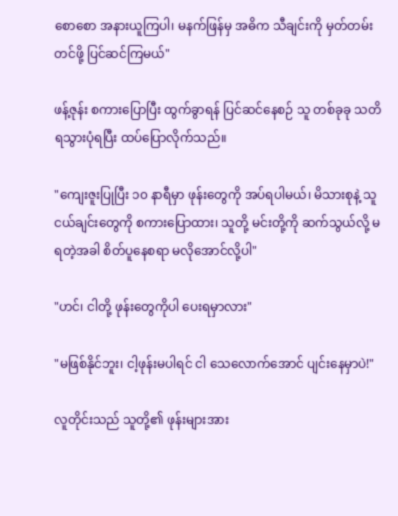စောစော အနားယူကြပါ၊ မနက်ဖြန်မှ အဓိက သီချင်းကို မှတ်တမ်းတင်ဖို့ ပြင်ဆင်ကြမယ်"

ဖန့်ဇုန်း စကားပြောပြီး ထွက်ခွာရန် ပြင်ဆင်နေစဉ် သူ တစ်ခုခု သတိရသွားပုံရပြီး ထပ်ပြောလိုက်သည်။

"ကျေးဇူးပြုပြီး ၁၀ နာရီမှာ ဖုန်းတွေကို အပ်ရပါမယ်၊ မိသားစုနဲ့ သူငယ်ချင်းတွေကို စကားပြောထား၊ သူတို့ မင်းတို့ကို ဆက်သွယ်လို့ မရတဲ့အခါ စိတ်ပူနေစရာ မလိုအောင်လို့ပါ"

"ဟင်၊ ငါတို့ ဖုန်းတွေကိုပါ ပေးရမှာလား"

"မဖြစ်နိုင်ဘူး၊ ငါ့ဖုန်းမပါရင် ငါ သေလောက်အောင် ပျင်းနေမှာပဲ!"

လူတိုင်းသည် သူတို့၏ ဖုန်းများအား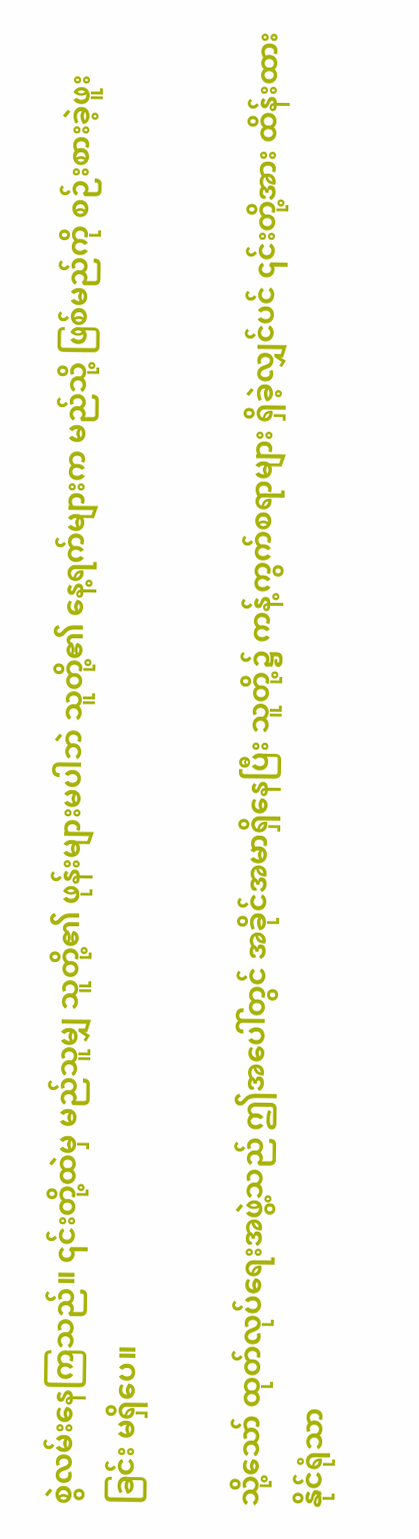စွဲလမ်းနေကြသည်။ ၎င်းတို့ထဲမှ မည်သူမျှ သူတို့၏ ဖုန်းများမပါဘဲ သူတို့၏ နေ့ရက်များက မည်သို့ ဖြစ်မည်ကို စဉ်းစားခဲ့ဖူးခြင်း မရှိပေ။

သို့သော် ထုတ်လုပ်ရေးအဖွဲ့သည် ဤအပေါ်တွင် အခိုင်အမာရှိနေပြီး သူတို့၌ ကန့်ကွက်စရာများ ရှိခဲ့လျှင်ပင် ၎င်းတို့အား ထိန်းထားနိုင်ရုံသာ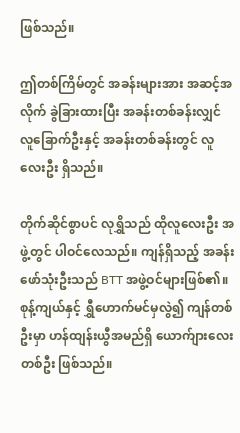ဖြစ်သည်။

ဤတစ်ကြိမ်တွင် အခန်းများအား အဆင့်အလိုက် ခွဲခြားထားပြီး အခန်းတစ်ခန်းလျှင် လူခြောက်ဦးနှင့် အခန်းတစ်ခန်းတွင် လူလေးဦး ရှိသည်။

တိုက်ဆိုင်စွာပင် လုရွှိသည် ထိုလူလေးဦး အဖွဲ့တွင် ပါဝင်လေသည်။ ကျန်ရှိသည့် အခန်းဖော်သုံးဦးသည် BTT အဖွဲ့ဝင်များဖြစ်၏။ စုန့်ကျယ်နှင့် ရွှီဟောက်မင်မှလွဲ၍ ကျန်တစ်ဦးမှာ ဟန်ထျန်းယွီအမည်ရှိ ယောက်ျားလေးတစ်ဦး ဖြစ်သည်။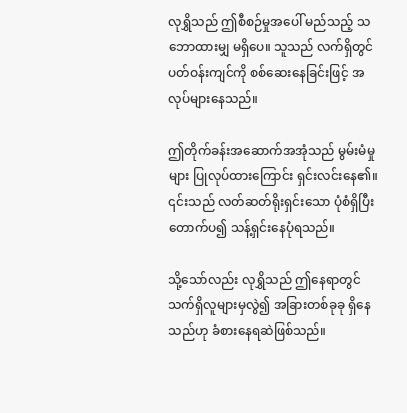လုရွှိသည် ဤစီစဉ်မှုအပေါ် မည်သည့် သဘောထားမျှ မရှိပေ။ သူသည် လက်ရှိတွင် ပတ်ဝန်းကျင်ကို စစ်ဆေးနေခြင်းဖြင့် အလုပ်များနေသည်။

ဤတိုက်ခန်းအဆောက်အအုံသည် မွမ်းမံမှုများ ပြုလုပ်ထားကြောင်း ရှင်းလင်းနေ၏။ ၎င်းသည် လတ်ဆတ်ရိုးရှင်းသော ပုံစံရှိပြီး တောက်ပ၍ သန့်ရှင်းနေပုံရသည်။

သို့သော်လည်း လုရွှိသည် ဤနေရာတွင် သက်ရှိလူများမှလွဲ၍ အခြားတစ်ခုခု ရှိနေသည်ဟု ခံစားနေရဆဲဖြစ်သည်။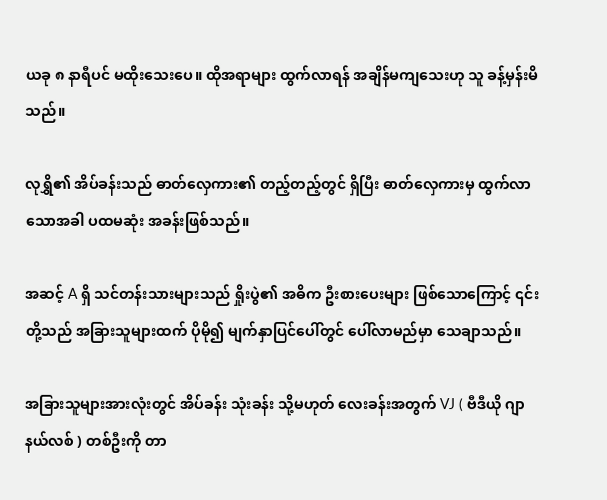ယခု ၈ နာရီပင် မထိုးသေးပေ။ ထိုအရာများ ထွက်လာရန် အချိန်မကျသေးဟု သူ ခန့်မှန်းမိသည်။

လုရွှိ၏ အိပ်ခန်းသည် ဓာတ်လှေကား၏ တည့်တည့်တွင် ရှိပြီး ဓာတ်လှေကားမှ ထွက်လာသောအခါ ပထမဆုံး အခန်းဖြစ်သည်။

အဆင့် A ရှိ သင်တန်းသားများသည် ရှိုးပွဲ၏ အဓိက ဦးစားပေးများ ဖြစ်သောကြောင့် ၎င်းတို့သည် အခြားသူများထက် ပိုမို၍ မျက်နှာပြင်ပေါ်တွင် ပေါ်လာမည်မှာ သေချာသည်။

အခြားသူများအားလုံးတွင် အိပ်ခန်း သုံးခန်း သို့မဟုတ် လေးခန်းအတွက် VJ ( ဗီဒီယို ဂျာနယ်လစ် ) တစ်ဦးကို တာ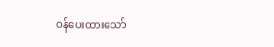ဝန်ပေးထားသော်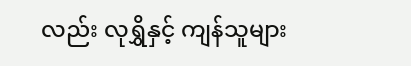လည်း လုရွှိနှင့် ကျန်သူများ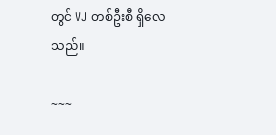တွင် VJ တစ်ဦးစီ ရှိလေသည်။

~~~